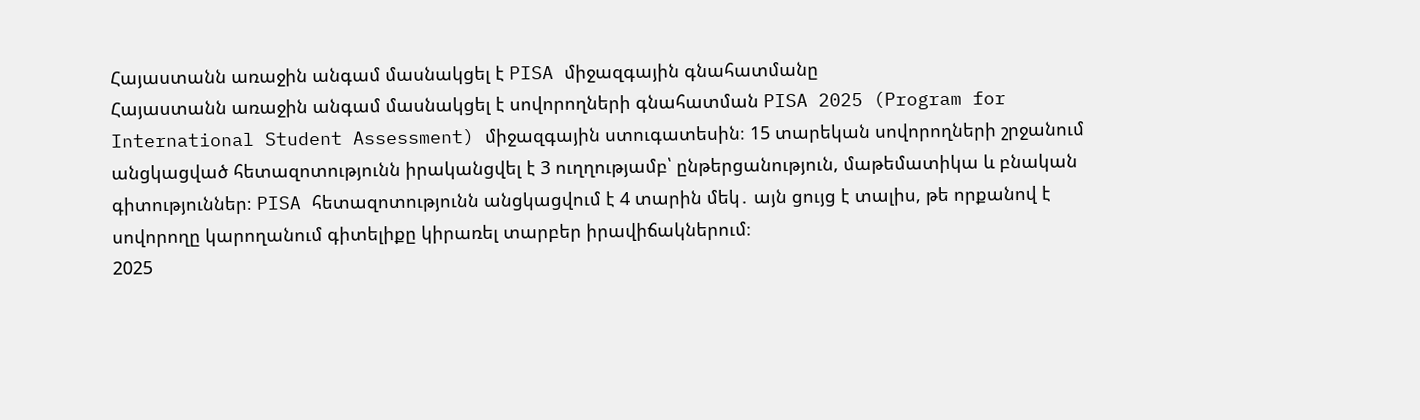Հայաստանն առաջին անգամ մասնակցել է PISA միջազգային գնահատմանը
Հայաստանն առաջին անգամ մասնակցել է սովորողների գնահատման PISA 2025 (Program for International Student Assessment) միջազգային ստուգատեսին։ 15 տարեկան սովորողների շրջանում անցկացված հետազոտությունն իրականցվել է 3 ուղղությամբ՝ ընթերցանություն, մաթեմատիկա և բնական գիտություններ։ PISA հետազոտությունն անցկացվում է 4 տարին մեկ․ այն ցույց է տալիս, թե որքանով է սովորողը կարողանում գիտելիքը կիրառել տարբեր իրավիճակներում։
2025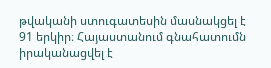թվականի ստուգատեսին մասնակցել է 91 երկիր։ Հայաստանում գնահատումն իրականացվել է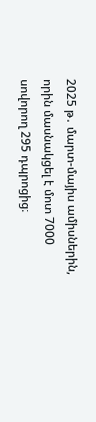2025 թ․ մարտ-մայիս ամիսներին, որին մասնակցել է մոտ 7000 սովորող 295 դպրոցից։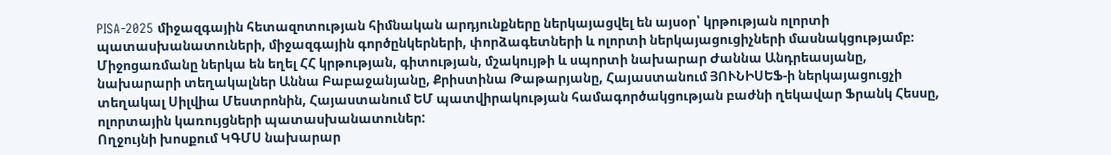PISA-2025 միջազգային հետազոտության հիմնական արդյունքները ներկայացվել են այսօր՝ կրթության ոլորտի պատասխանատուների, միջազգային գործընկերների, փորձագետների և ոլորտի ներկայացուցիչների մասնակցությամբ։ Միջոցառմանը ներկա են եղել ՀՀ կրթության, գիտության, մշակույթի և սպորտի նախարար Ժաննա Անդրեասյանը, նախարարի տեղակալներ Աննա Բաբաջանյանը, Քրիստինա Թաթարյանը, Հայաստանում ՅՈՒՆԻՍԵՖ-ի ներկայացուցչի տեղակալ Սիլվիա Մեստրոնին, Հայաստանում ԵՄ պատվիրակության համագործակցության բաժնի ղեկավար Ֆրանկ Հեսսը, ոլորտային կառույցների պատասխանատուներ:
Ողջույնի խոսքում ԿԳՄՍ նախարար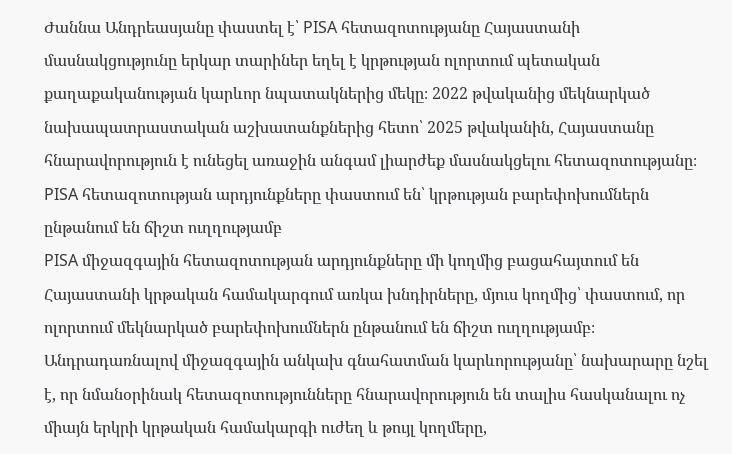Ժաննա Անդրեասյանը փաստել է՝ PISA հետազոտությանը Հայաստանի մասնակցությունը երկար տարիներ եղել է կրթության ոլորտում պետական քաղաքականության կարևոր նպատակներից մեկը։ 2022 թվականից մեկնարկած նախապատրաստական աշխատանքներից հետո՝ 2025 թվականին, Հայաստանը հնարավորություն է ունեցել առաջին անգամ լիարժեք մասնակցելու հետազոտությանը։
PISA հետազոտության արդյունքները փաստում են՝ կրթության բարեփոխումներն ընթանում են ճիշտ ուղղությամբ
PISA միջազգային հետազոտության արդյունքները մի կողմից բացահայտում են Հայաստանի կրթական համակարգում առկա խնդիրները, մյուս կողմից՝ փաստում, որ ոլորտում մեկնարկած բարեփոխումներն ընթանում են ճիշտ ուղղությամբ։ Անդրադառնալով միջազգային անկախ գնահատման կարևորությանը՝ նախարարը նշել է, որ նմանօրինակ հետազոտությունները հնարավորություն են տալիս հասկանալու ոչ միայն երկրի կրթական համակարգի ուժեղ և թույլ կողմերը,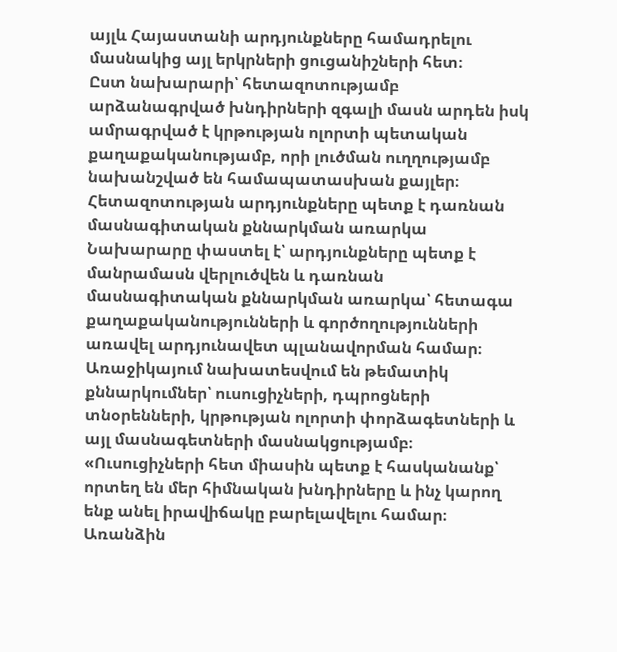այլև Հայաստանի արդյունքները համադրելու մասնակից այլ երկրների ցուցանիշների հետ։
Ըստ նախարարի՝ հետազոտությամբ արձանագրված խնդիրների զգալի մասն արդեն իսկ ամրագրված է կրթության ոլորտի պետական քաղաքականությամբ, որի լուծման ուղղությամբ նախանշված են համապատասխան քայլեր։
Հետազոտության արդյունքները պետք է դառնան մասնագիտական քննարկման առարկա
Նախարարը փաստել է՝ արդյունքները պետք է մանրամասն վերլուծվեն և դառնան մասնագիտական քննարկման առարկա՝ հետագա քաղաքականությունների և գործողությունների առավել արդյունավետ պլանավորման համար։ Առաջիկայում նախատեսվում են թեմատիկ քննարկումներ՝ ուսուցիչների, դպրոցների տնօրենների, կրթության ոլորտի փորձագետների և այլ մասնագետների մասնակցությամբ։
«Ուսուցիչների հետ միասին պետք է հասկանանք՝ որտեղ են մեր հիմնական խնդիրները և ինչ կարող ենք անել իրավիճակը բարելավելու համար։ Առանձին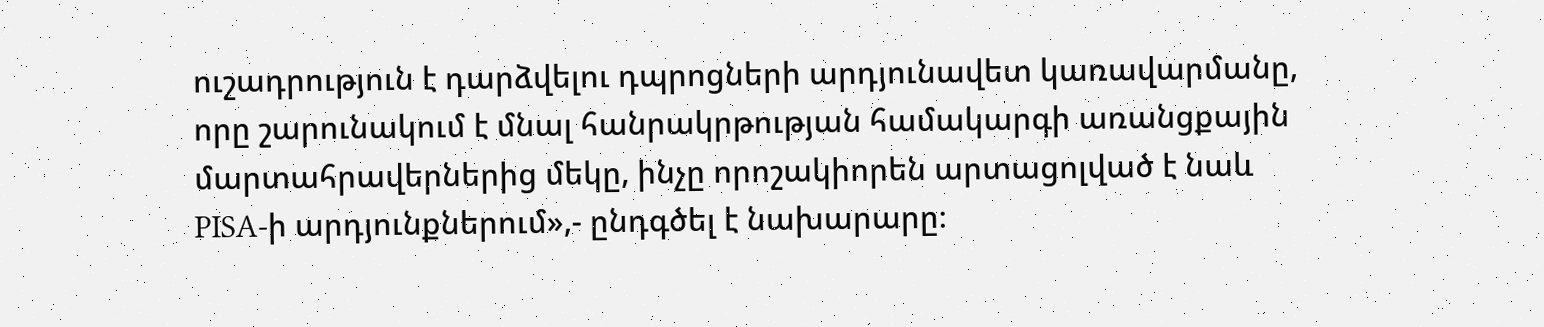ուշադրություն է դարձվելու դպրոցների արդյունավետ կառավարմանը, որը շարունակում է մնալ հանրակրթության համակարգի առանցքային մարտահրավերներից մեկը, ինչը որոշակիորեն արտացոլված է նաև PISA-ի արդյունքներում»,- ընդգծել է նախարարը։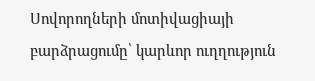Սովորողների մոտիվացիայի բարձրացումը՝ կարևոր ուղղություն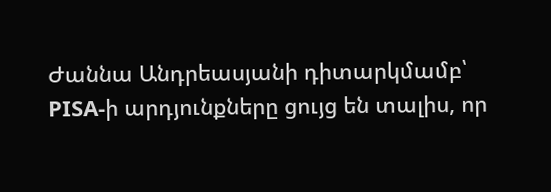Ժաննա Անդրեասյանի դիտարկմամբ՝ PISA-ի արդյունքները ցույց են տալիս, որ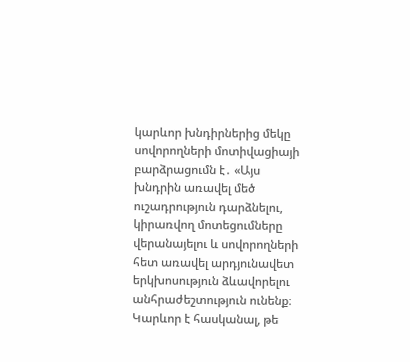կարևոր խնդիրներից մեկը սովորողների մոտիվացիայի բարձրացումն է․ «Այս խնդրին առավել մեծ ուշադրություն դարձնելու, կիրառվող մոտեցումները վերանայելու և սովորողների հետ առավել արդյունավետ երկխոսություն ձևավորելու անհրաժեշտություն ունենք։ Կարևոր է հասկանալ, թե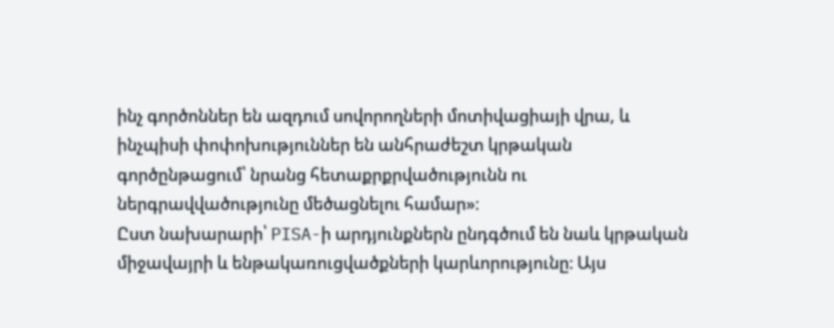ինչ գործոններ են ազդում սովորողների մոտիվացիայի վրա, և ինչպիսի փոփոխություններ են անհրաժեշտ կրթական գործընթացում՝ նրանց հետաքրքրվածությունն ու ներգրավվածությունը մեծացնելու համար»։
Ըստ նախարարի՝ PISA-ի արդյունքներն ընդգծում են նաև կրթական միջավայրի և ենթակառուցվածքների կարևորությունը։ Այս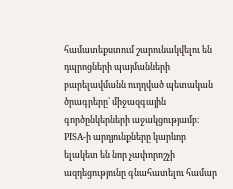համատեքստում շարունակվելու են դպրոցների պայմանների բարելավմանն ուղղված պետական ծրագրերը՝ միջազգային գործընկերների աջակցությամբ։
PISA-ի արդյունքները կարևոր ելակետ են նոր չափորոշչի ազդեցությունը գնահատելու համար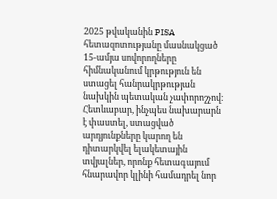2025 թվականին PISA հետազոտությանը մասնակցած 15-ամյա սովորողները հիմնականում կրթություն են ստացել հանրակրթության նախկին պետական չափորոշչով։ Հետևաբար, ինչպես նախարարն է փաստել, ստացված արդյունքները կարող են դիտարկվել ելակետային տվյալներ, որոնք հետագայում հնարավոր կլինի համադրել նոր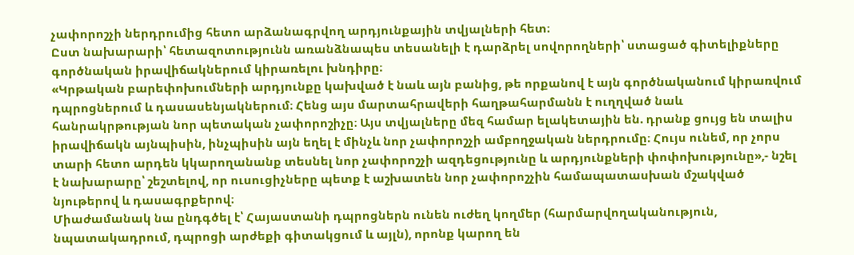չափորոշչի ներդրումից հետո արձանագրվող արդյունքային տվյալների հետ։
Ըստ նախարարի՝ հետազոտությունն առանձնապես տեսանելի է դարձրել սովորողների՝ ստացած գիտելիքները գործնական իրավիճակներում կիրառելու խնդիրը։
«Կրթական բարեփոխումների արդյունքը կախված է նաև այն բանից, թե որքանով է այն գործնականում կիրառվում դպրոցներում և դասասենյակներում։ Հենց այս մարտահրավերի հաղթահարմանն է ուղղված նաև հանրակրթության նոր պետական չափորոշիչը։ Այս տվյալները մեզ համար ելակետային են. դրանք ցույց են տալիս իրավիճակն այնպիսին, ինչպիսին այն եղել է մինչև նոր չափորոշչի ամբողջական ներդրումը։ Հույս ունեմ, որ չորս տարի հետո արդեն կկարողանանք տեսնել նոր չափորոշչի ազդեցությունը և արդյունքների փոփոխությունը»,- նշել է նախարարը՝ շեշտելով, որ ուսուցիչները պետք է աշխատեն նոր չափորոշչին համապատասխան մշակված նյութերով և դասագրքերով։
Միաժամանակ նա ընդգծել է՝ Հայաստանի դպրոցներն ունեն ուժեղ կողմեր (հարմարվողականություն, նպատակադրում, դպրոցի արժեքի գիտակցում և այլն), որոնք կարող են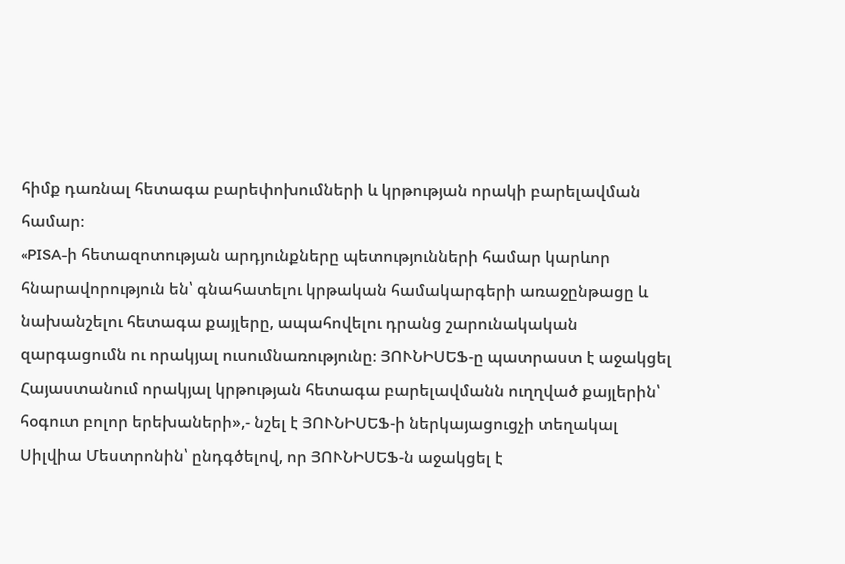հիմք դառնալ հետագա բարեփոխումների և կրթության որակի բարելավման համար։
«PISA-ի հետազոտության արդյունքները պետությունների համար կարևոր հնարավորություն են՝ գնահատելու կրթական համակարգերի առաջընթացը և նախանշելու հետագա քայլերը, ապահովելու դրանց շարունակական զարգացումն ու որակյալ ուսումնառությունը։ ՅՈՒՆԻՍԵՖ-ը պատրաստ է աջակցել Հայաստանում որակյալ կրթության հետագա բարելավմանն ուղղված քայլերին՝ հօգուտ բոլոր երեխաների»,- նշել է ՅՈՒՆԻՍԵՖ-ի ներկայացուցչի տեղակալ Սիլվիա Մեստրոնին՝ ընդգծելով, որ ՅՈՒՆԻՍԵՖ-ն աջակցել է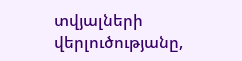տվյալների վերլուծությանը,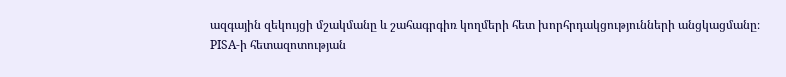ազգային զեկույցի մշակմանը և շահագրգիռ կողմերի հետ խորհրդակցությունների անցկացմանը։
PISA-ի հետազոտության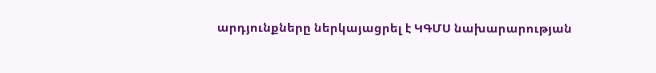արդյունքները ներկայացրել է ԿԳՄՍ նախարարության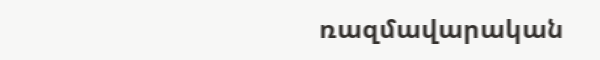ռազմավարական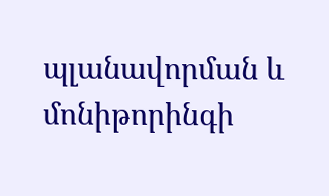պլանավորման և մոնիթորինգի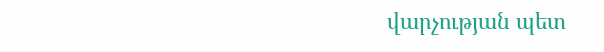վարչության պետ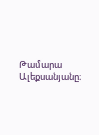Թամարա Ալեքսանյանը։